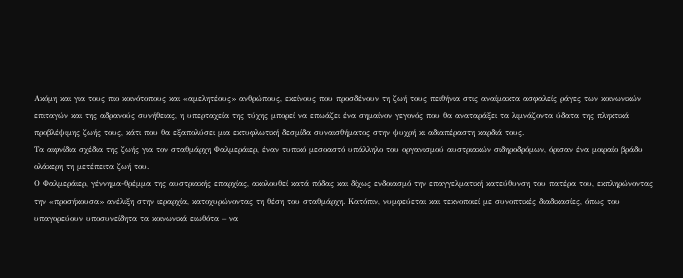Ακόμη και για τους πιο κοινότοπους και «αμελητέους» ανθρώπους, εκείνους που προσδένουν τη ζωή τους πειθήνια στις αναίμακτα ασφαλείς ράγες των κοινωνικών επιταγών και της αδρανούς συνήθειας, η υπερταχεία της τύχης μπορεί να επωάζει ένα σημαίνον γεγονός που θα αναταράξει τα λιμνάζοντα ύδατα της πληκτικά προβλέψιμης ζωής τους, κάτι που θα εξαπολύσει μια εκτυφλωτική δεσμίδα συναισθήματος στην ψυχρή κι αδιαπέραστη καρδιά τους.
Τα αιφνίδια σχέδια της ζωής για τον σταθμάρχη Φαλμεράιερ, έναν τυπικό μεσοαστό υπάλληλο του οργανισμού αυστριακών σιδηροδρόμων, όρισαν ένα μοιραίο βράδυ ολάκερη τη μετέπειτα ζωή του.
Ο Φαλμεράιερ, γέννημα-θρέμμα της αυστριακής επαρχίας, ακολουθεί κατά πόδας και δίχως ενδοιασμό την επαγγελματική κατεύθυνση του πατέρα του, εκπληρώνοντας την «προσήκουσα» ανέλιξη στην ιεραρχία, κατοχυρώνοντας τη θέση του σταθμάρχη. Κατόπιν, νυμφεύεται και τεκνοποιεί με συνοπτικές διαδικασίες, όπως του υπαγορεύουν υποσυνείδητα τα κοινωνικά ειωθότα – να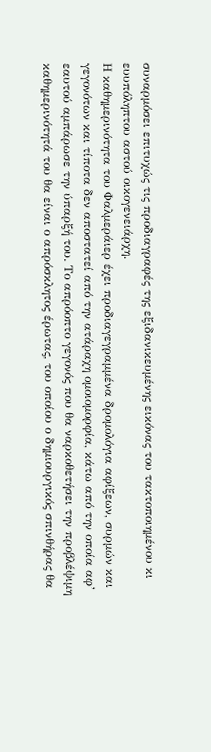συναρμόσει επιτυχώς τις προδιαγραφές της εξιδανικευμένης εικόνας του τακτοποιημένου κι ευυπόληπτου αστού οικογενειάρχη.
Η καθημερινότητα του Φαλμεράιερ έχει προδιαγεγραμμένα δρομολόγια αφίξεων, συρμών και γεγονότων και τίποτα δεν αποστατεί από την ατάραχη ομοιομορφία, κάτω από την οποία αφ’ εαυτού αμπάρωσε την ύπαρξή του. Το απρόοπτο γεγονός που θα ναρκοθετήσει την προβλέψιμη καθημερινότητά του θα είναι ο απρόσκλητος έρωτας, του οποίου ο δημιουργικός σπινθήρας θα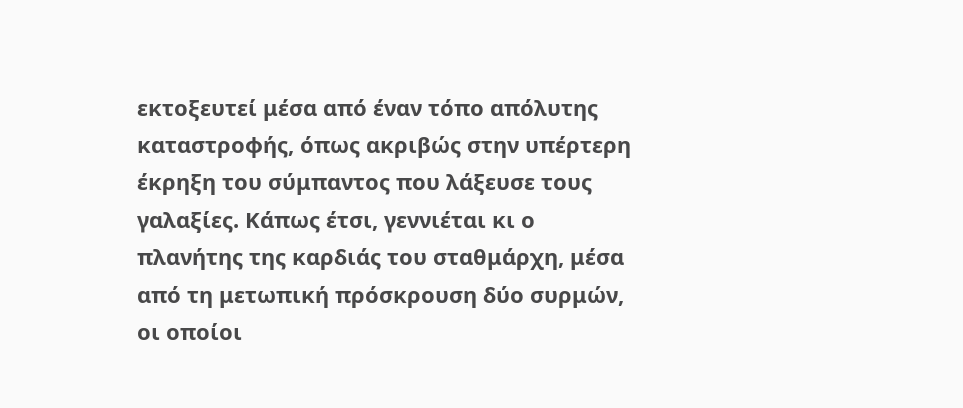εκτοξευτεί μέσα από έναν τόπο απόλυτης καταστροφής, όπως ακριβώς στην υπέρτερη έκρηξη του σύμπαντος που λάξευσε τους γαλαξίες. Κάπως έτσι, γεννιέται κι ο πλανήτης της καρδιάς του σταθμάρχη, μέσα από τη μετωπική πρόσκρουση δύο συρμών, οι οποίοι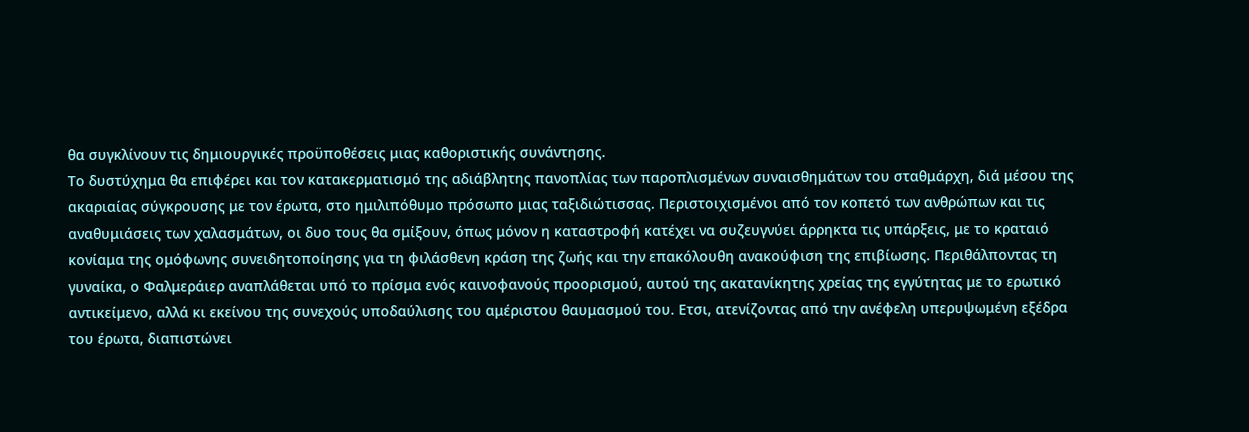θα συγκλίνουν τις δημιουργικές προϋποθέσεις μιας καθοριστικής συνάντησης.
Το δυστύχημα θα επιφέρει και τον κατακερματισμό της αδιάβλητης πανοπλίας των παροπλισμένων συναισθημάτων του σταθμάρχη, διά μέσου της ακαριαίας σύγκρουσης με τον έρωτα, στο ημιλιπόθυμο πρόσωπο μιας ταξιδιώτισσας. Περιστοιχισμένοι από τον κοπετό των ανθρώπων και τις αναθυμιάσεις των χαλασμάτων, οι δυο τους θα σμίξουν, όπως μόνον η καταστροφή κατέχει να συζευγνύει άρρηκτα τις υπάρξεις, με το κραταιό κονίαμα της ομόφωνης συνειδητοποίησης για τη φιλάσθενη κράση της ζωής και την επακόλουθη ανακούφιση της επιβίωσης. Περιθάλποντας τη γυναίκα, ο Φαλμεράιερ αναπλάθεται υπό το πρίσμα ενός καινοφανούς προορισμού, αυτού της ακατανίκητης χρείας της εγγύτητας με το ερωτικό αντικείμενο, αλλά κι εκείνου της συνεχούς υποδαύλισης του αμέριστου θαυμασμού του. Ετσι, ατενίζοντας από την ανέφελη υπερυψωμένη εξέδρα του έρωτα, διαπιστώνει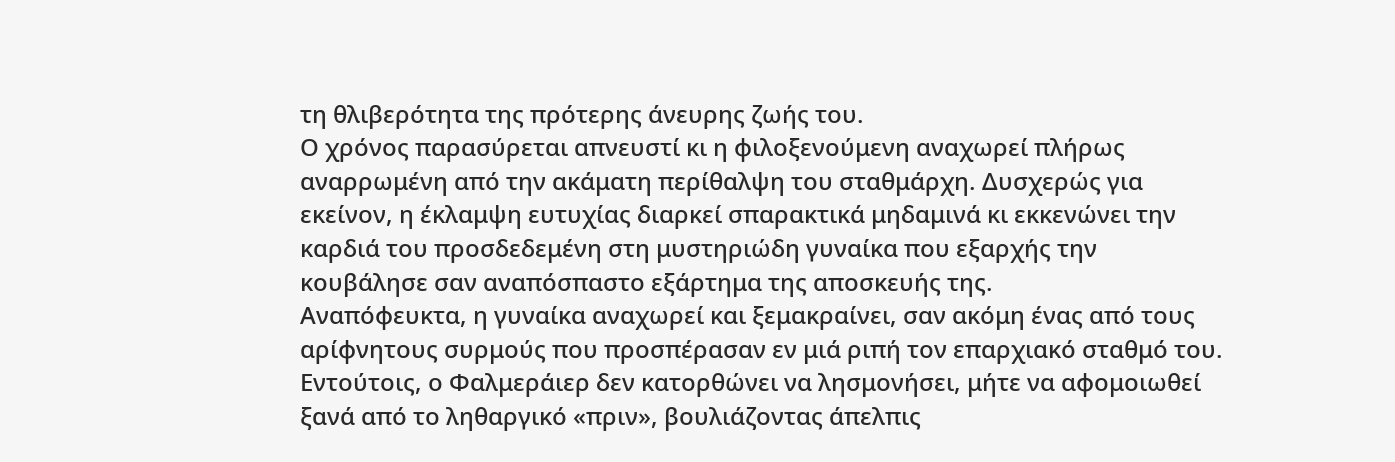τη θλιβερότητα της πρότερης άνευρης ζωής του.
Ο χρόνος παρασύρεται απνευστί κι η φιλοξενούμενη αναχωρεί πλήρως αναρρωμένη από την ακάματη περίθαλψη του σταθμάρχη. Δυσχερώς για εκείνον, η έκλαμψη ευτυχίας διαρκεί σπαρακτικά μηδαμινά κι εκκενώνει την καρδιά του προσδεδεμένη στη μυστηριώδη γυναίκα που εξαρχής την κουβάλησε σαν αναπόσπαστο εξάρτημα της αποσκευής της.
Αναπόφευκτα, η γυναίκα αναχωρεί και ξεμακραίνει, σαν ακόμη ένας από τους αρίφνητους συρμούς που προσπέρασαν εν μιά ριπή τον επαρχιακό σταθμό του. Εντούτοις, ο Φαλμεράιερ δεν κατορθώνει να λησμονήσει, μήτε να αφομοιωθεί ξανά από το ληθαργικό «πριν», βουλιάζοντας άπελπις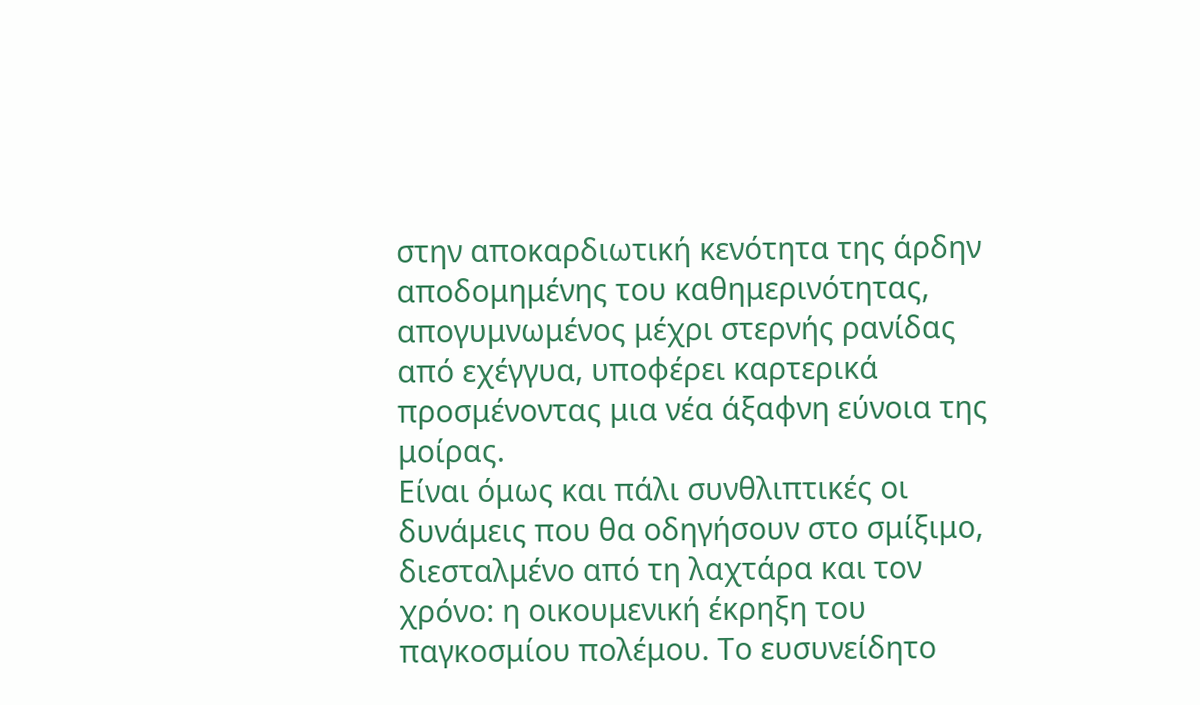στην αποκαρδιωτική κενότητα της άρδην αποδομημένης του καθημερινότητας, απογυμνωμένος μέχρι στερνής ρανίδας από εχέγγυα, υποφέρει καρτερικά προσμένοντας μια νέα άξαφνη εύνοια της μοίρας.
Είναι όμως και πάλι συνθλιπτικές οι δυνάμεις που θα οδηγήσουν στο σμίξιμο, διεσταλμένο από τη λαχτάρα και τον χρόνο: η οικουμενική έκρηξη του παγκοσμίου πολέμου. Το ευσυνείδητο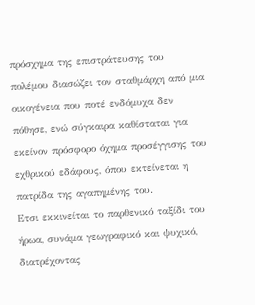πρόσχημα της επιστράτευσης του πολέμου διασώζει τον σταθμάρχη από μια οικογένεια που ποτέ ενδόμυχα δεν πόθησε, ενώ σύγκαιρα καθίσταται για εκείνον πρόσφορο όχημα προσέγγισης του εχθρικού εδάφους, όπου εκτείνεται η πατρίδα της αγαπημένης του.
Ετσι εκκινείται το παρθενικό ταξίδι του ήρωα, συνάμα γεωγραφικό και ψυχικό, διατρέχοντας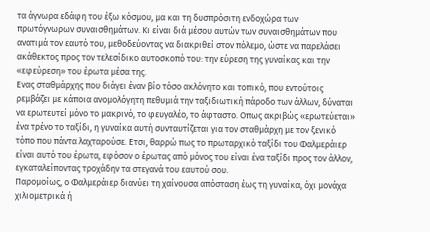τα άγνωρα εδάφη του έξω κόσμου, μα και τη δυσπρόσιτη ενδοχώρα των πρωτόγνωρων συναισθημάτων. Κι είναι διά μέσου αυτών των συναισθημάτων που ανατιμά τον εαυτό του, μεθοδεύοντας να διακριθεί στον πόλεμο, ώστε να παρελάσει ακάθεκτος προς τον τελεσίδικο αυτοσκοπό του: την εύρεση της γυναίκας και την «εφεύρεση» του έρωτα μέσα της.
Ενας σταθμάρχης που διάγει έναν βίο τόσο ακλόνητο και τοπικό, που εντούτοις ρεμβάζει με κάποια ανομολόγητη πεθυμιά την ταξιδιωτική πάροδο των άλλων, δύναται να ερωτευτεί μόνο το μακρινό, το φευγαλέο, το άφταστο. Οπως ακριβώς «ερωτεύεται» ένα τρένο το ταξίδι, η γυναίκα αυτή συνταυτίζεται για τον σταθμάρχη με τον ξενικό τόπο που πάντα λαχταρούσε. Ετσι, θαρρώ πως το πρωταρχικό ταξίδι του Φαλμεράιερ είναι αυτό του έρωτα, εφόσον ο έρωτας από μόνος του είναι ένα ταξίδι προς τον άλλον, εγκαταλείποντας τροχάδην τα στεγανά του εαυτού σου.
Παρομοίως, ο Φαλμεράιερ διανύει τη χαίνουσα απόσταση έως τη γυναίκα, όχι μονάχα χιλιομετρικά ή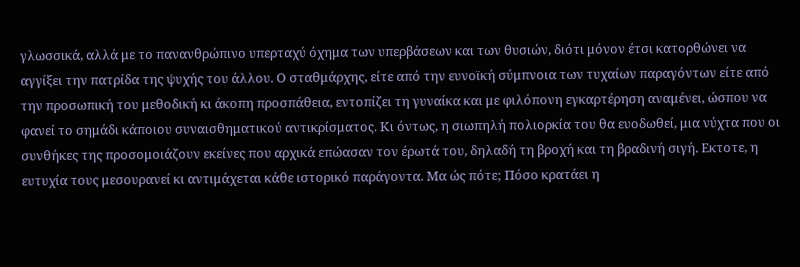γλωσσικά, αλλά με το πανανθρώπινο υπερταχύ όχημα των υπερβάσεων και των θυσιών, διότι μόνον έτσι κατορθώνει να αγγίξει την πατρίδα της ψυχής του άλλου. Ο σταθμάρχης, είτε από την ευνοϊκή σύμπνοια των τυχαίων παραγόντων είτε από την προσωπική του μεθοδική κι άκοπη προσπάθεια, εντοπίζει τη γυναίκα και με φιλόπονη εγκαρτέρηση αναμένει, ώσπου να φανεί το σημάδι κάποιου συναισθηματικού αντικρίσματος. Κι όντως, η σιωπηλή πολιορκία του θα ευοδωθεί, μια νύχτα που οι συνθήκες της προσομοιάζουν εκείνες που αρχικά επώασαν τον έρωτά του, δηλαδή τη βροχή και τη βραδινή σιγή. Εκτοτε, η ευτυχία τους μεσουρανεί κι αντιμάχεται κάθε ιστορικό παράγοντα. Μα ώς πότε; Πόσο κρατάει η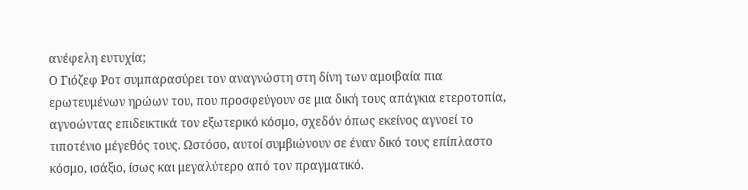ανέφελη ευτυχία;
Ο Γιόζεφ Ροτ συμπαρασύρει τον αναγνώστη στη δίνη των αμοιβαία πια ερωτευμένων ηρώων του, που προσφεύγουν σε μια δική τους απάγκια ετεροτοπία, αγνοώντας επιδεικτικά τον εξωτερικό κόσμο, σχεδόν όπως εκείνος αγνοεί το τιποτένιο μέγεθός τους. Ωστόσο, αυτοί συμβιώνουν σε έναν δικό τους επίπλαστο κόσμο, ισάξιο, ίσως και μεγαλύτερο από τον πραγματικό.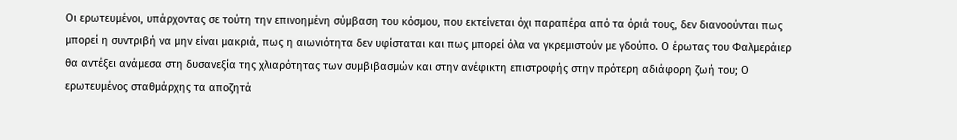Οι ερωτευμένοι, υπάρχοντας σε τούτη την επινοημένη σύμβαση του κόσμου, που εκτείνεται όχι παραπέρα από τα όριά τους, δεν διανοούνται πως μπορεί η συντριβή να μην είναι μακριά, πως η αιωνιότητα δεν υφίσταται και πως μπορεί όλα να γκρεμιστούν με γδούπο. Ο έρωτας του Φαλμεράιερ θα αντέξει ανάμεσα στη δυσανεξία της χλιαρότητας των συμβιβασμών και στην ανέφικτη επιστροφής στην πρότερη αδιάφορη ζωή του; Ο ερωτευμένος σταθμάρχης τα αποζητά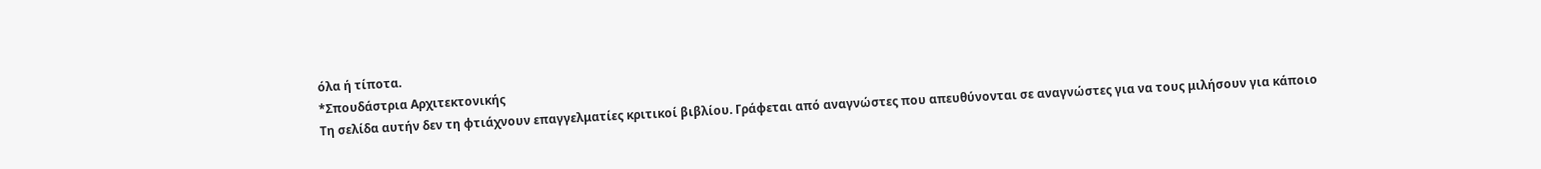όλα ή τίποτα.
*Σπουδάστρια Αρχιτεκτονικής
Τη σελίδα αυτήν δεν τη φτιάχνουν επαγγελματίες κριτικοί βιβλίου. Γράφεται από αναγνώστες που απευθύνονται σε αναγνώστες για να τους μιλήσουν για κάποιο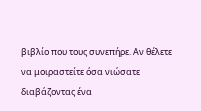βιβλίο που τους συνεπήρε. Αν θέλετε να μοιραστείτε όσα νιώσατε διαβάζοντας ένα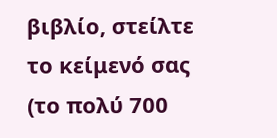βιβλίο, στείλτε το κείμενό σας (το πολύ 700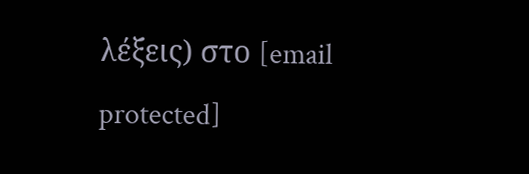λέξεις) στο [email protected]